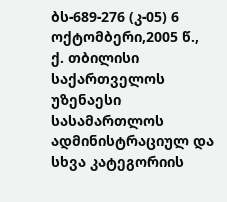ბს-689-276 (კ-05) 6 ოქტომბერი,2005 წ.,
ქ. თბილისი
საქართველოს უზენაესი სასამართლოს ადმინისტრაციულ და სხვა კატეგორიის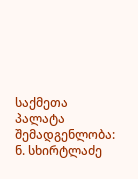საქმეთა პალატა
შემადგენლობა: ნ. სხირტლაძე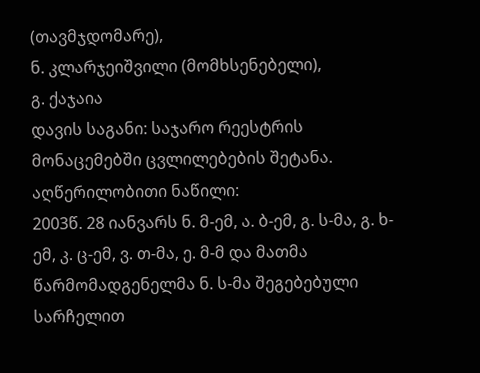(თავმჯდომარე),
ნ. კლარჯეიშვილი (მომხსენებელი),
გ. ქაჯაია
დავის საგანი: საჯარო რეესტრის მონაცემებში ცვლილებების შეტანა.
აღწერილობითი ნაწილი:
2003წ. 28 იანვარს ნ. მ-ემ, ა. ბ-ემ, გ. ს-მა, გ. ხ-ემ, კ. ც-ემ, ვ. თ-მა, ე. მ-მ და მათმა წარმომადგენელმა ნ. ს-მა შეგებებული სარჩელით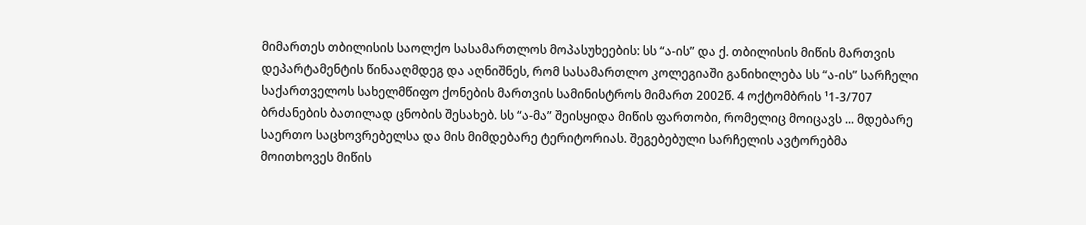მიმართეს თბილისის საოლქო სასამართლოს მოპასუხეების: სს “ა-ის” და ქ. თბილისის მიწის მართვის დეპარტამენტის წინააღმდეგ და აღნიშნეს, რომ სასამართლო კოლეგიაში განიხილება სს “ა-ის” სარჩელი საქართველოს სახელმწიფო ქონების მართვის სამინისტროს მიმართ 2002წ. 4 ოქტომბრის ¹1-3/707 ბრძანების ბათილად ცნობის შესახებ. სს “ა-მა” შეისყიდა მიწის ფართობი, რომელიც მოიცავს ... მდებარე საერთო საცხოვრებელსა და მის მიმდებარე ტერიტორიას. შეგებებული სარჩელის ავტორებმა მოითხოვეს მიწის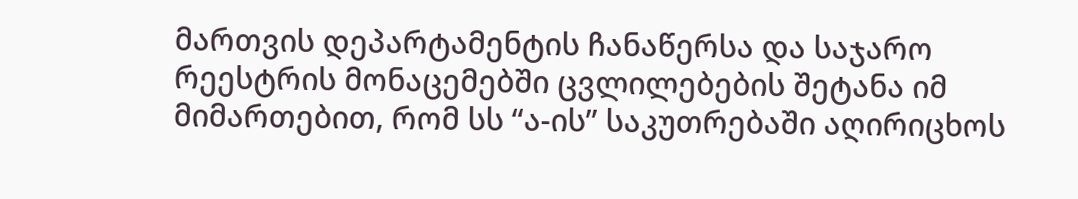მართვის დეპარტამენტის ჩანაწერსა და საჯარო რეესტრის მონაცემებში ცვლილებების შეტანა იმ მიმართებით, რომ სს “ა-ის” საკუთრებაში აღირიცხოს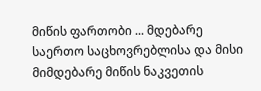მიწის ფართობი ... მდებარე საერთო საცხოვრებლისა და მისი მიმდებარე მიწის ნაკვეთის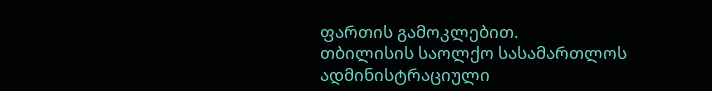ფართის გამოკლებით.
თბილისის საოლქო სასამართლოს ადმინისტრაციული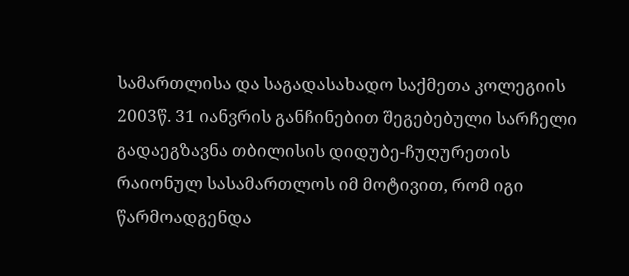სამართლისა და საგადასახადო საქმეთა კოლეგიის 2003წ. 31 იანვრის განჩინებით შეგებებული სარჩელი გადაეგზავნა თბილისის დიდუბე-ჩუღურეთის რაიონულ სასამართლოს იმ მოტივით, რომ იგი წარმოადგენდა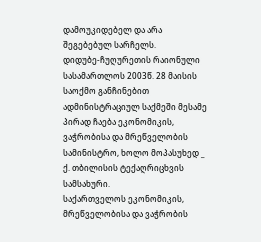დამოუკიდებელ და არა შეგებებულ სარჩელს.
დიდუბე-ჩუღურეთის რაიონული სასამართლოს 2003წ. 28 მაისის საოქმო განჩინებით ადმინისტრაციულ საქმეში მესამე პირად ჩაება ეკონომიკის, ვაჭრობისა და მრეწველობის სამინისტრო, ხოლო მოპასუხედ _ ქ. თბილისის ტექაღრიცხვის სამსახური.
საქართველოს ეკონომიკის, მრეწველობისა და ვაჭრობის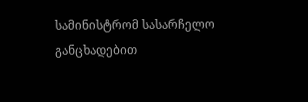სამინისტრომ სასარჩელო განცხადებით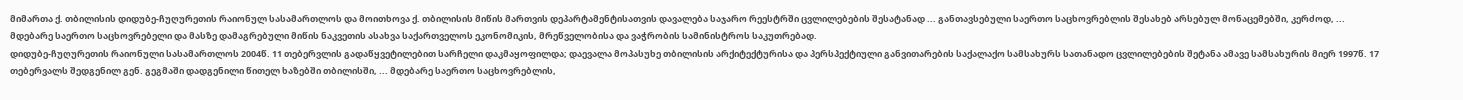მიმართა ქ. თბილისის დიდუბე-ჩუღურეთის რაიონულ სასამართლოს და მოითხოვა ქ. თბილისის მიწის მართვის დეპარტამენტისათვის დავალება საჯარო რეესტრში ცვლილებების შესატანად ... განთავსებული საერთო საცხოვრებლის შესახებ არსებულ მონაცემებში, კერძოდ, ... მდებარე საერთო საცხოვრებელი და მასზე დამაგრებული მიწის ნაკვეთის ასახვა საქართველოს ეკონომიკის, მრეწველობისა და ვაჭრობის სამინისტროს საკუთრებად.
დიდუბე-ჩუღურეთის რაიონული სასამართლოს 2004წ. 11 თებერვლის გადაწყვეტილებით სარჩელი დაკმაყოფილდა; დაევალა მოპასუხე თბილისის არქიტექტურისა და პერსპექტიული განვითარების საქალაქო სამსახურს სათანადო ცვლილებების შეტანა ამავე სამსახურის მიერ 1997წ. 17 თებერვალს შედგენილ გენ. გეგმაში დადგენილი წითელ ხაზებში თბილისში, ... მდებარე საერთო საცხოვრებლის,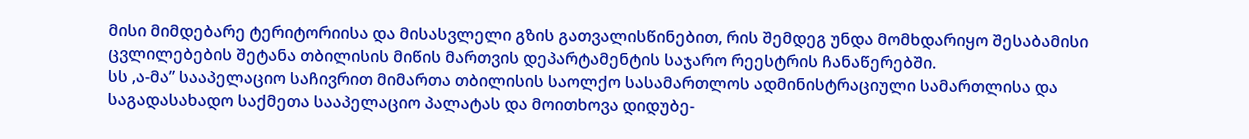მისი მიმდებარე ტერიტორიისა და მისასვლელი გზის გათვალისწინებით, რის შემდეგ უნდა მომხდარიყო შესაბამისი ცვლილებების შეტანა თბილისის მიწის მართვის დეპარტამენტის საჯარო რეესტრის ჩანაწერებში.
სს ,ა-მა” სააპელაციო საჩივრით მიმართა თბილისის საოლქო სასამართლოს ადმინისტრაციული სამართლისა და საგადასახადო საქმეთა სააპელაციო პალატას და მოითხოვა დიდუბე-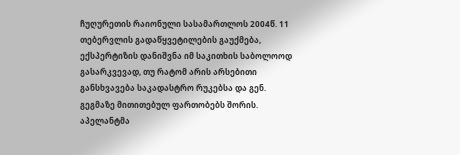ჩუღურეთის რაიონული სასამართლოს 2004წ. 11 თებერვლის გადაწყვეტილების გაუქმება, ექსპერტიზის დანიშვნა იმ საკითხის საბოლოოდ გასარკვევად, თუ რატომ არის არსებითი განსხვავება საკადასტრო რუკებსა და გენ. გეგმაზე მითითებულ ფართობებს შორის. აპელანტმა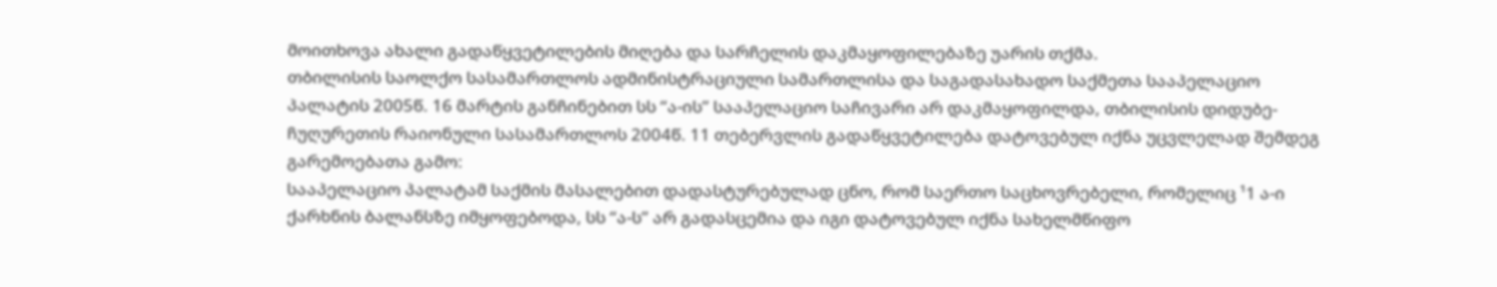მოითხოვა ახალი გადაწყვეტილების მიღება და სარჩელის დაკმაყოფილებაზე უარის თქმა.
თბილისის საოლქო სასამართლოს ადმინისტრაციული სამართლისა და საგადასახადო საქმეთა სააპელაციო პალატის 2005წ. 16 მარტის განჩინებით სს “ა-ის” სააპელაციო საჩივარი არ დაკმაყოფილდა, თბილისის დიდუბე-ჩუღურეთის რაიონული სასამართლოს 2004წ. 11 თებერვლის გადაწყვეტილება დატოვებულ იქნა უცვლელად შემდეგ გარემოებათა გამო:
სააპელაციო პალატამ საქმის მასალებით დადასტურებულად ცნო, რომ საერთო საცხოვრებელი, რომელიც ¹1 ა-ი ქარხნის ბალანსზე იმყოფებოდა, სს “ა-ს” არ გადასცემია და იგი დატოვებულ იქნა სახელმწიფო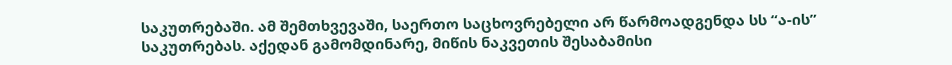საკუთრებაში. ამ შემთხვევაში, საერთო საცხოვრებელი არ წარმოადგენდა სს “ა-ის” საკუთრებას. აქედან გამომდინარე, მიწის ნაკვეთის შესაბამისი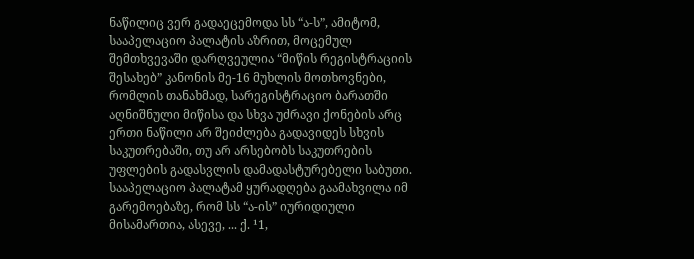ნაწილიც ვერ გადაეცემოდა სს “ა-ს”, ამიტომ, სააპელაციო პალატის აზრით, მოცემულ შემთხვევაში დარღვეულია “მიწის რეგისტრაციის შესახებ” კანონის მე-16 მუხლის მოთხოვნები, რომლის თანახმად, სარეგისტრაციო ბარათში აღნიშნული მიწისა და სხვა უძრავი ქონების არც ერთი ნაწილი არ შეიძლება გადავიდეს სხვის საკუთრებაში, თუ არ არსებობს საკუთრების უფლების გადასვლის დამადასტურებელი საბუთი. სააპელაციო პალატამ ყურადღება გაამახვილა იმ გარემოებაზე, რომ სს “ა-ის” იურიდიული მისამართია, ასევე, ... ქ. ¹1,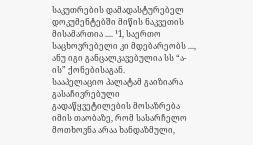საკუთრების დამადასტურებელ დოკუმენტებში მიწის ნაკვეთის მისამართია .... ¹1, საერთო საცხოვრებელი კი მდებარეობს ..., ანუ იგი განცალკავებულია სს “ა-ის” ქონებისაგან.
სააპელაციო პალატამ გაიზიარა გასაჩივრებული გადაწყვეტილების მოსაზრება იმის თაობაზე, რომ სასარჩელო მოთხოვნა არაა ხანდაზმული,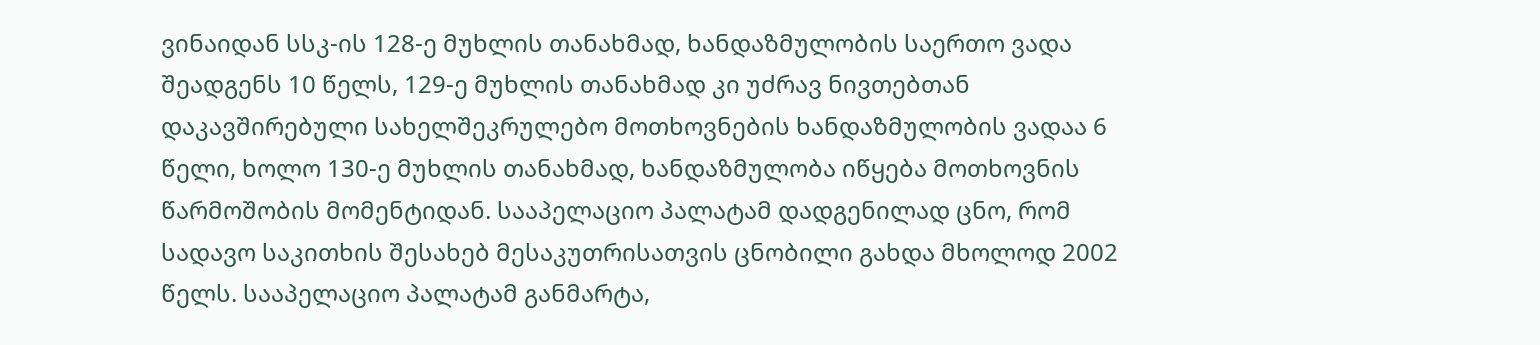ვინაიდან სსკ-ის 128-ე მუხლის თანახმად, ხანდაზმულობის საერთო ვადა შეადგენს 10 წელს, 129-ე მუხლის თანახმად კი უძრავ ნივთებთან დაკავშირებული სახელშეკრულებო მოთხოვნების ხანდაზმულობის ვადაა 6 წელი, ხოლო 130-ე მუხლის თანახმად, ხანდაზმულობა იწყება მოთხოვნის წარმოშობის მომენტიდან. სააპელაციო პალატამ დადგენილად ცნო, რომ სადავო საკითხის შესახებ მესაკუთრისათვის ცნობილი გახდა მხოლოდ 2002 წელს. სააპელაციო პალატამ განმარტა,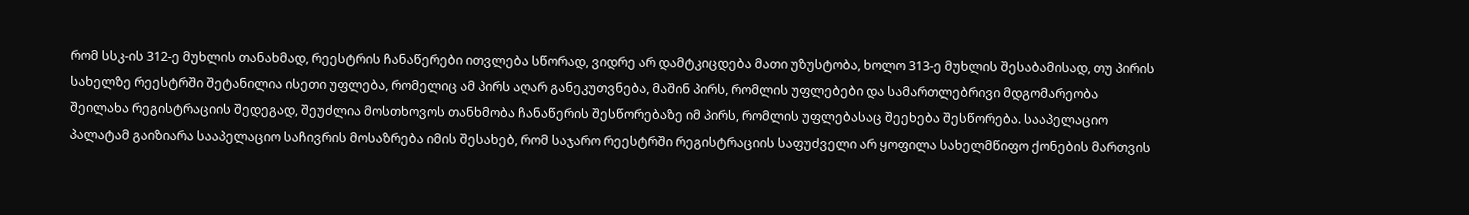რომ სსკ-ის 312-ე მუხლის თანახმად, რეესტრის ჩანაწერები ითვლება სწორად, ვიდრე არ დამტკიცდება მათი უზუსტობა, ხოლო 313-ე მუხლის შესაბამისად, თუ პირის სახელზე რეესტრში შეტანილია ისეთი უფლება, რომელიც ამ პირს აღარ განეკუთვნება, მაშინ პირს, რომლის უფლებები და სამართლებრივი მდგომარეობა შეილახა რეგისტრაციის შედეგად, შეუძლია მოსთხოვოს თანხმობა ჩანაწერის შესწორებაზე იმ პირს, რომლის უფლებასაც შეეხება შესწორება. სააპელაციო პალატამ გაიზიარა სააპელაციო საჩივრის მოსაზრება იმის შესახებ, რომ საჯარო რეესტრში რეგისტრაციის საფუძველი არ ყოფილა სახელმწიფო ქონების მართვის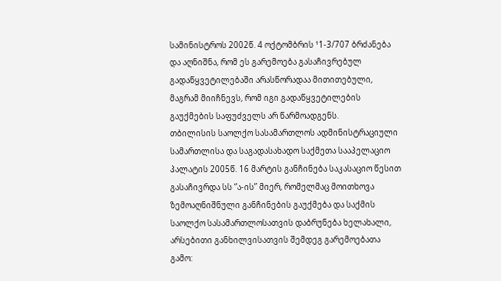სამინისტროს 2002წ. 4 ოქტომბრის ¹1-3/707 ბრძანება და აღნიშნა, რომ ეს გარემოება გასაჩივრებულ გადაწყვეტილებაში არასწორადაა მითითებული, მაგრამ მიიჩნევს, რომ იგი გადაწყვეტილების გაუქმების საფუძველს არ წარმოადგენს.
თბილისის საოლქო სასამართლოს ადმინისტრაციული სამართლისა და საგადასახადო საქმეთა სააპელაციო პალატის 2005წ. 16 მარტის განჩინება საკასაციო წესით გასაჩივრდა სს “ა-ის” მიერ, რომელმაც მოითხოვა ზემოაღნიშნული განჩინების გაუქმება და საქმის საოლქო სასამართლოსათვის დაბრუნება ხელახალი, არსებითი განხილვისათვის შემდეგ გარემოებათა გამო: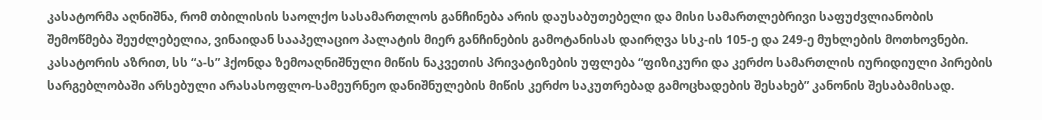კასატორმა აღნიშნა, რომ თბილისის საოლქო სასამართლოს განჩინება არის დაუსაბუთებელი და მისი სამართლებრივი საფუძვლიანობის შემოწმება შეუძლებელია, ვინაიდან სააპელაციო პალატის მიერ განჩინების გამოტანისას დაირღვა სსკ-ის 105-ე და 249-ე მუხლების მოთხოვნები. კასატორის აზრით, სს “ა-ს” ჰქონდა ზემოაღნიშნული მიწის ნაკვეთის პრივატიზების უფლება “ფიზიკური და კერძო სამართლის იურიდიული პირების სარგებლობაში არსებული არასასოფლო-სამეურნეო დანიშნულების მიწის კერძო საკუთრებად გამოცხადების შესახებ” კანონის შესაბამისად.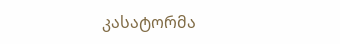კასატორმა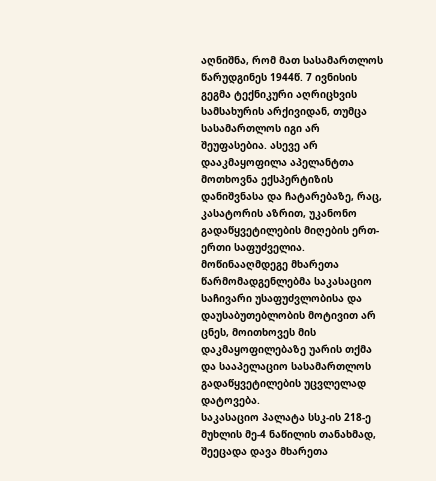აღნიშნა, რომ მათ სასამართლოს წარუდგინეს 1944წ. 7 ივნისის გეგმა ტექნიკური აღრიცხვის სამსახურის არქივიდან, თუმცა სასამართლოს იგი არ შეუფასებია. ასევე არ დააკმაყოფილა აპელანტთა მოთხოვნა ექსპერტიზის დანიშვნასა და ჩატარებაზე, რაც, კასატორის აზრით, უკანონო გადაწყვეტილების მიღების ერთ-ერთი საფუძველია.
მოწინააღმდეგე მხარეთა წარმომადგენლებმა საკასაციო საჩივარი უსაფუძვლობისა და დაუსაბუთებლობის მოტივით არ ცნეს, მოითხოვეს მის დაკმაყოფილებაზე უარის თქმა და სააპელაციო სასამართლოს გადაწყვეტილების უცვლელად დატოვება.
საკასაციო პალატა სსკ-ის 218-ე მუხლის მე-4 ნაწილის თანახმად, შეეცადა დავა მხარეთა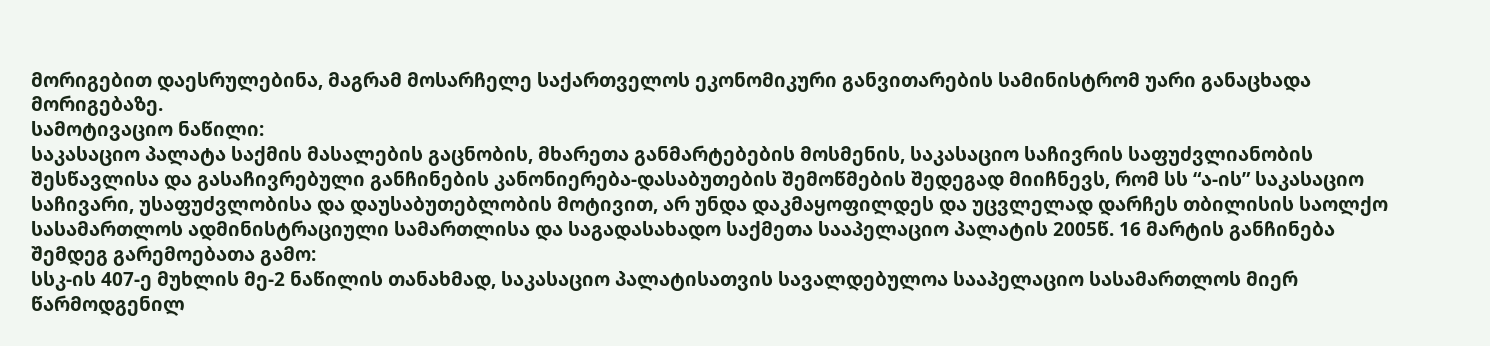მორიგებით დაესრულებინა, მაგრამ მოსარჩელე საქართველოს ეკონომიკური განვითარების სამინისტრომ უარი განაცხადა მორიგებაზე.
სამოტივაციო ნაწილი:
საკასაციო პალატა საქმის მასალების გაცნობის, მხარეთა განმარტებების მოსმენის, საკასაციო საჩივრის საფუძვლიანობის შესწავლისა და გასაჩივრებული განჩინების კანონიერება-დასაბუთების შემოწმების შედეგად მიიჩნევს, რომ სს “ა-ის” საკასაციო საჩივარი, უსაფუძვლობისა და დაუსაბუთებლობის მოტივით, არ უნდა დაკმაყოფილდეს და უცვლელად დარჩეს თბილისის საოლქო სასამართლოს ადმინისტრაციული სამართლისა და საგადასახადო საქმეთა სააპელაციო პალატის 2005წ. 16 მარტის განჩინება შემდეგ გარემოებათა გამო:
სსკ-ის 407-ე მუხლის მე-2 ნაწილის თანახმად, საკასაციო პალატისათვის სავალდებულოა სააპელაციო სასამართლოს მიერ წარმოდგენილ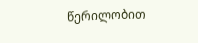წერილობით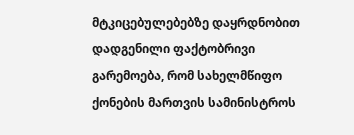მტკიცებულებებზე დაყრდნობით დადგენილი ფაქტობრივი გარემოება, რომ სახელმწიფო ქონების მართვის სამინისტროს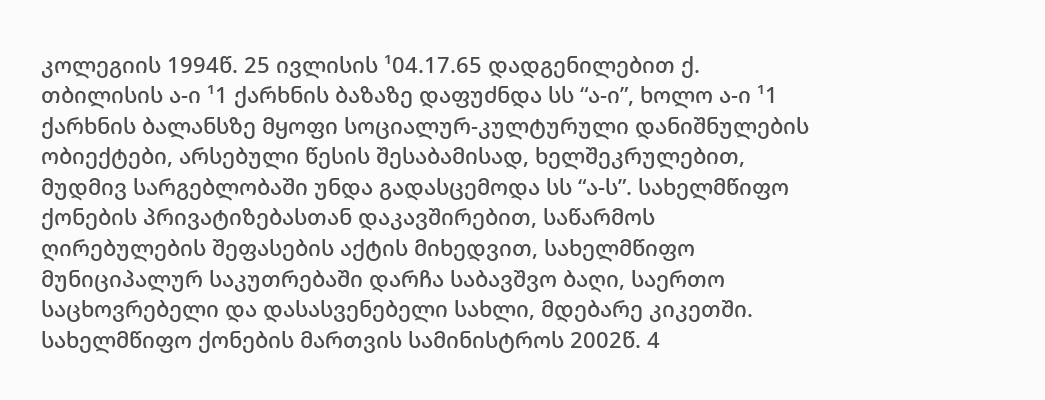კოლეგიის 1994წ. 25 ივლისის ¹04.17.65 დადგენილებით ქ. თბილისის ა-ი ¹1 ქარხნის ბაზაზე დაფუძნდა სს “ა-ი”, ხოლო ა-ი ¹1 ქარხნის ბალანსზე მყოფი სოციალურ-კულტურული დანიშნულების ობიექტები, არსებული წესის შესაბამისად, ხელშეკრულებით, მუდმივ სარგებლობაში უნდა გადასცემოდა სს “ა-ს”. სახელმწიფო ქონების პრივატიზებასთან დაკავშირებით, საწარმოს ღირებულების შეფასების აქტის მიხედვით, სახელმწიფო მუნიციპალურ საკუთრებაში დარჩა საბავშვო ბაღი, საერთო საცხოვრებელი და დასასვენებელი სახლი, მდებარე კიკეთში. სახელმწიფო ქონების მართვის სამინისტროს 2002წ. 4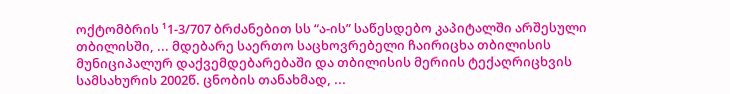ოქტომბრის ¹1-3/707 ბრძანებით სს “ა-ის” საწესდებო კაპიტალში არშესული თბილისში, ... მდებარე საერთო საცხოვრებელი ჩაირიცხა თბილისის მუნიციპალურ დაქვემდებარებაში და თბილისის მერიის ტექაღრიცხვის სამსახურის 2002წ. ცნობის თანახმად, ...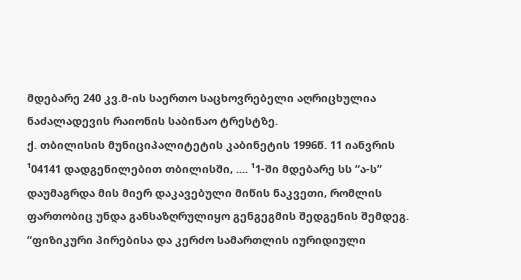მდებარე 240 კვ.მ-ის საერთო საცხოვრებელი აღრიცხულია ნაძალადევის რაიონის საბინაო ტრესტზე.
ქ. თბილისის მუნიციპალიტეტის კაბინეტის 1996წ. 11 იანვრის ¹04141 დადგენილებით თბილისში, .... ¹1-ში მდებარე სს “ა-ს” დაუმაგრდა მის მიერ დაკავებული მიწის ნაკვეთი, რომლის ფართობიც უნდა განსაზღრულიყო გენგეგმის შედგენის შემდეგ. “ფიზიკური პირებისა და კერძო სამართლის იურიდიული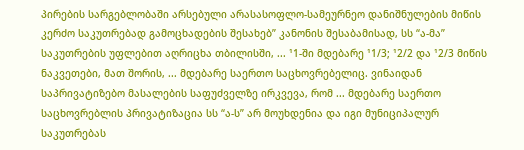პირების სარგებლობაში არსებული არასასოფლო-სამეურნეო დანიშნულების მიწის კერძო საკუთრებად გამოცხადების შესახებ” კანონის შესაბამისად, სს “ა-მა” საკუთრების უფლებით აღრიცხა თბილისში, ... ¹1-ში მდებარე ¹1/3; ¹2/2 და ¹2/3 მიწის ნაკვეთები, მათ შორის, ... მდებარე საერთო საცხოვრებელიც. ვინაიდან საპრივატიზებო მასალების საფუძველზე ირკვევა, რომ ... მდებარე საერთო საცხოვრებლის პრივატიზაცია სს “ა-ს” არ მოუხდენია და იგი მუნიციპალურ საკუთრებას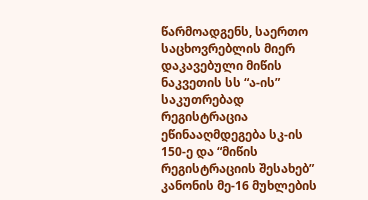წარმოადგენს, საერთო საცხოვრებლის მიერ დაკავებული მიწის ნაკვეთის სს “ა-ის” საკუთრებად რეგისტრაცია ეწინააღმდეგება სკ-ის 150-ე და “მიწის რეგისტრაციის შესახებ” კანონის მე-16 მუხლების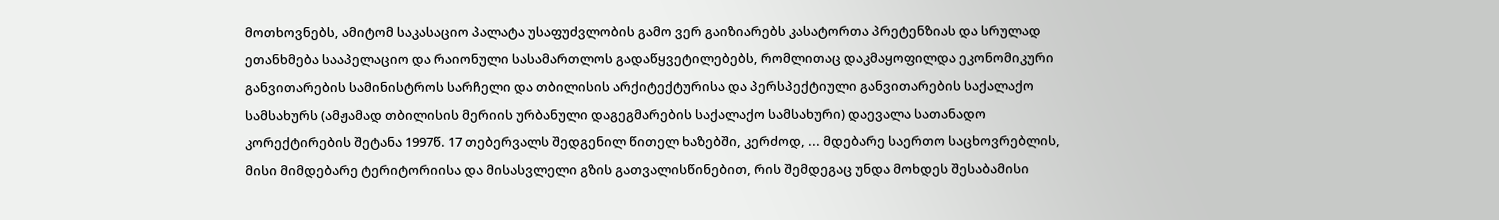მოთხოვნებს, ამიტომ საკასაციო პალატა უსაფუძვლობის გამო ვერ გაიზიარებს კასატორთა პრეტენზიას და სრულად ეთანხმება სააპელაციო და რაიონული სასამართლოს გადაწყვეტილებებს, რომლითაც დაკმაყოფილდა ეკონომიკური განვითარების სამინისტროს სარჩელი და თბილისის არქიტექტურისა და პერსპექტიული განვითარების საქალაქო სამსახურს (ამჟამად თბილისის მერიის ურბანული დაგეგმარების საქალაქო სამსახური) დაევალა სათანადო კორექტირების შეტანა 1997წ. 17 თებერვალს შედგენილ წითელ ხაზებში, კერძოდ, ... მდებარე საერთო საცხოვრებლის, მისი მიმდებარე ტერიტორიისა და მისასვლელი გზის გათვალისწინებით, რის შემდეგაც უნდა მოხდეს შესაბამისი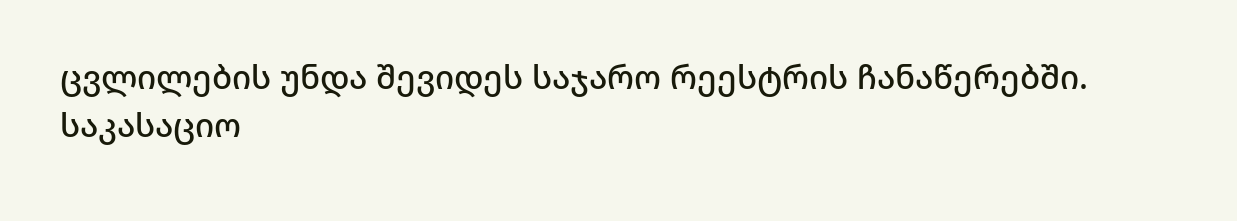ცვლილების უნდა შევიდეს საჯარო რეესტრის ჩანაწერებში.
საკასაციო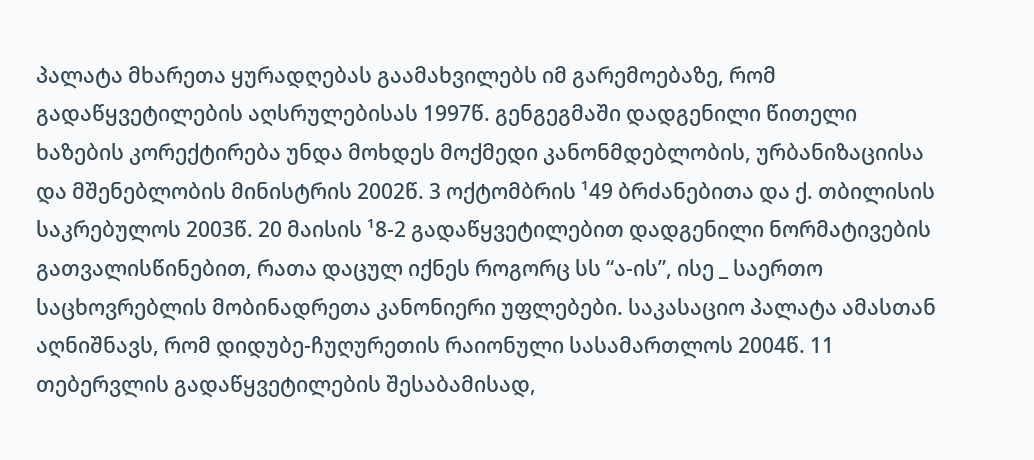პალატა მხარეთა ყურადღებას გაამახვილებს იმ გარემოებაზე, რომ გადაწყვეტილების აღსრულებისას 1997წ. გენგეგმაში დადგენილი წითელი ხაზების კორექტირება უნდა მოხდეს მოქმედი კანონმდებლობის, ურბანიზაციისა და მშენებლობის მინისტრის 2002წ. 3 ოქტომბრის ¹49 ბრძანებითა და ქ. თბილისის საკრებულოს 2003წ. 20 მაისის ¹8-2 გადაწყვეტილებით დადგენილი ნორმატივების გათვალისწინებით, რათა დაცულ იქნეს როგორც სს “ა-ის”, ისე _ საერთო საცხოვრებლის მობინადრეთა კანონიერი უფლებები. საკასაციო პალატა ამასთან აღნიშნავს, რომ დიდუბე-ჩუღურეთის რაიონული სასამართლოს 2004წ. 11 თებერვლის გადაწყვეტილების შესაბამისად,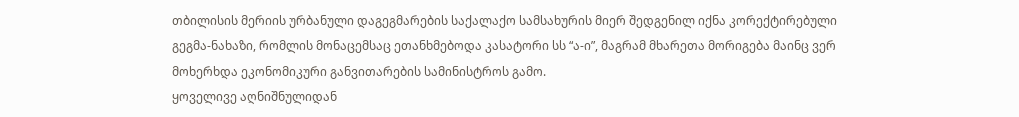თბილისის მერიის ურბანული დაგეგმარების საქალაქო სამსახურის მიერ შედგენილ იქნა კორექტირებული გეგმა-ნახაზი, რომლის მონაცემსაც ეთანხმებოდა კასატორი სს “ა-ი”, მაგრამ მხარეთა მორიგება მაინც ვერ მოხერხდა ეკონომიკური განვითარების სამინისტროს გამო.
ყოველივე აღნიშნულიდან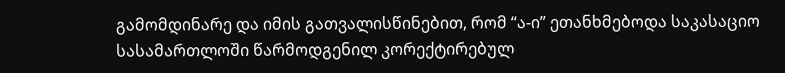გამომდინარე და იმის გათვალისწინებით, რომ “ა-ი” ეთანხმებოდა საკასაციო სასამართლოში წარმოდგენილ კორექტირებულ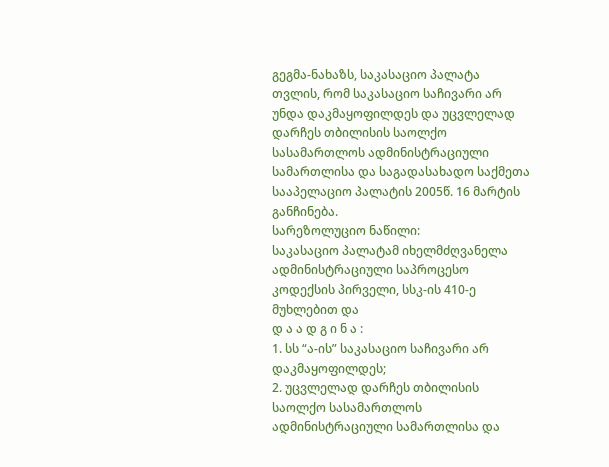გეგმა-ნახაზს, საკასაციო პალატა თვლის, რომ საკასაციო საჩივარი არ უნდა დაკმაყოფილდეს და უცვლელად დარჩეს თბილისის საოლქო სასამართლოს ადმინისტრაციული სამართლისა და საგადასახადო საქმეთა სააპელაციო პალატის 2005წ. 16 მარტის განჩინება.
სარეზოლუციო ნაწილი:
საკასაციო პალატამ იხელმძღვანელა ადმინისტრაციული საპროცესო კოდექსის პირველი, სსკ-ის 410-ე მუხლებით და
დ ა ა დ გ ი ნ ა :
1. სს “ა-ის” საკასაციო საჩივარი არ დაკმაყოფილდეს;
2. უცვლელად დარჩეს თბილისის საოლქო სასამართლოს ადმინისტრაციული სამართლისა და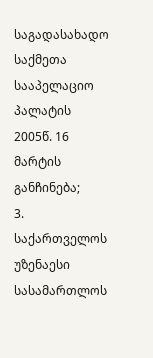საგადასახადო საქმეთა სააპელაციო პალატის 2005წ. 16 მარტის განჩინება;
3. საქართველოს უზენაესი სასამართლოს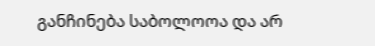განჩინება საბოლოოა და არ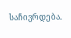საჩივრდება.